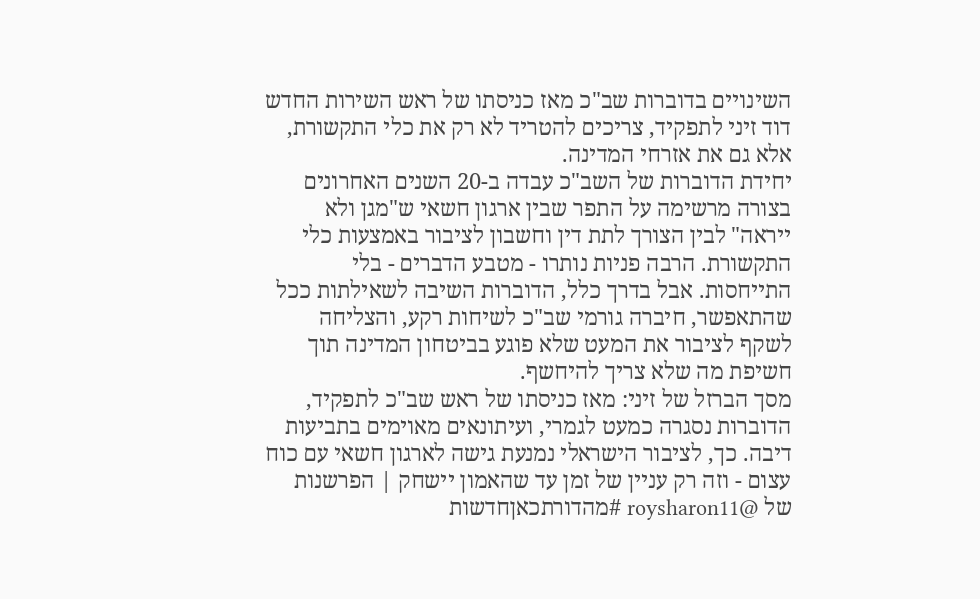השינויים בדוברות שב"כ מאז כניסתו של ראש השירות החדש דוד זיני לתפקיד, צריכים להטריד לא רק את כלי התקשורת, אלא גם את אזרחי המדינה.
יחידת הדוברות של השב"כ עבדה ב-20 השנים האחרונים בצורה מרשימה על התפר שבין ארגון חשאי ש"מגן ולא ייראה" לבין הצורך לתת דין וחשבון לציבור באמצעות כלי התקשורת. הרבה פניות נותרו - מטבע הדברים - בלי התייחסות. אבל בדרך כלל, הדוברות השיבה לשאילתות ככל שהתאפשר, חיברה גורמי שב"כ לשיחות רקע, והצליחה לשקף לציבור את המעט שלא פוגע בביטחון המדינה תוך חשיפת מה שלא צריך להיחשף.
מסך הברזל של זיני: מאז כניסתו של ראש שב"כ לתפקיד, הדוברות נסגרה כמעט לגמרי, ועיתונאים מאוימים בתביעות דיבה. כך, לציבור הישראלי נמנעת גישה לארגון חשאי עם כוח עצום - וזה רק עניין של זמן עד שהאמון יישחק | הפרשנות של @roysharon11 #מהדורתכאןחדשות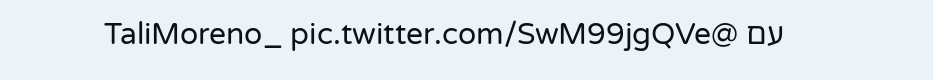עם @TaliMoreno_ pic.twitter.com/SwM99jgQVe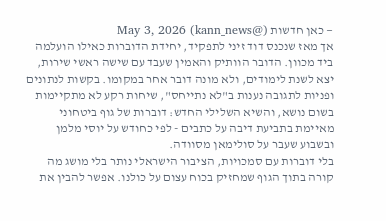— כאן חדשות (@kann_news) May 3, 2026
אך מאז שנכנס דוד זיני לתפקיד, יחידת הדוברות כאילו הועלמה ביד מכוון. הדובר הוותיק והאמין שעבד עם שישה ראשי שירות, יצא לשנת לימודים, ולא מונה דובר אחר במקומו. בקשות לנתונים ופניות לתגובה נענות ב"לא נתייחס", שיחות רקע לא מתקיימות בשום נושא, והשיא השלילי החדש: דוברות של גוף ביטחוני מאיימת בתביעת דיבה על כתבים - לפי כחודש על יוסי מלמן ובשבוע שעבר על סולימאן מסוודה.
בלי דוברות עם סמכויות, הציבור הישראלי נותר בלי מושג מה קורה בתוך הגוף שמחזיק בכוח עצום על כולנו. אפשר להבין את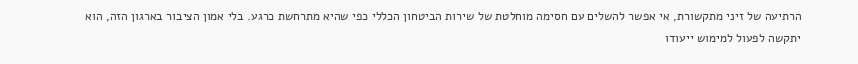הרתיעה של זיני מתקשורת, אי אפשר להשלים עם חסימה מוחלטת של שירות הביטחון הכללי כפי שהיא מתרחשת כרגע. בלי אמון הציבור בארגון הזה, הוא יתקשה לפעול למימוש ייעודו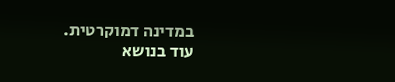במדינה דמוקרטית.
עוד בנושא